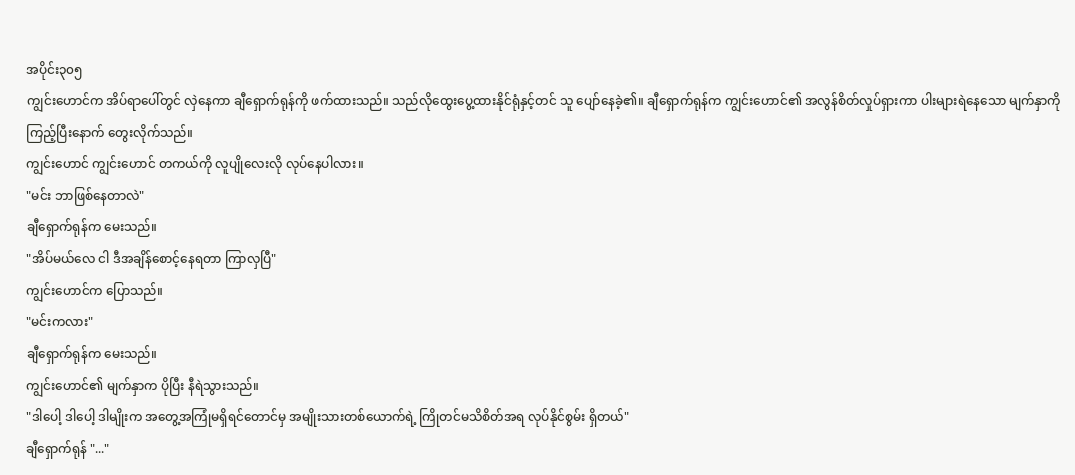အပိုင်း၃၀၅
ကျွင်းဟောင်က အိပ်ရာပေါ်တွင် လှဲနေကာ ချီရှောက်ရုန်ကို ဖက်ထားသည်။ သည်လိုထွေးပွေ့ထားနိုင်ရုံနှင့်တင် သူ ပျော်နေခဲ့၏။ ချီရှောက်ရုန်က ကျွင်းဟောင်၏ အလွန်စိတ်လှုပ်ရှားကာ ပါးများရဲနေသော မျက်နှာကိုကြည့်ပြီးနောက် တွေးလိုက်သည်။
ကျွင်းဟောင် ကျွင်းဟောင် တကယ်ကို လူပျိုလေးလို လုပ်နေပါလား။
"မင်း ဘာဖြစ်နေတာလဲ"
ချီရှောက်ရုန်က မေးသည်။
"အိပ်မယ်လေ ငါ ဒီအချိန်စောင့်နေရတာ ကြာလှပြီ"
ကျွင်းဟောင်က ပြောသည်။
"မင်းကလား"
ချီရှောက်ရုန်က မေးသည်။
ကျွင်းဟောင်၏ မျက်နှာက ပိုပြီး နီရဲသွားသည်။
"ဒါပေါ့ ဒါပေါ့ ဒါမျိုးက အတွေ့အကြုံမရှိရင်တောင်မှ အမျိုးသားတစ်ယောက်ရဲ့ ကြိုတင်မသိစိတ်အရ လုပ်နိုင်စွမ်း ရှိတယ်"
ချီရှောက်ရုန် "..."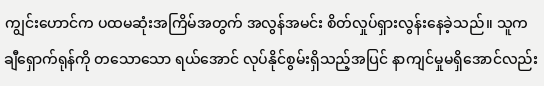ကျွင်းဟောင်က ပထမဆုံးအကြိမ်အတွက် အလွန်အမင်း စိတ်လှုပ်ရှားလွန်းနေခဲ့သည်။ သူက ချီရှောက်ရုန်ကို တသောသော ရယ်အောင် လုပ်နိုင်စွမ်းရှိသည့်အပြင် နာကျင်မှုမရှိအောင်လည်း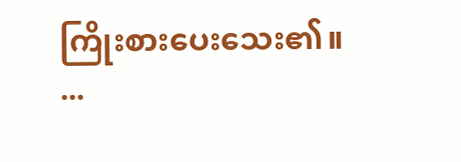ကြိုးစားပေးသေး၏။
...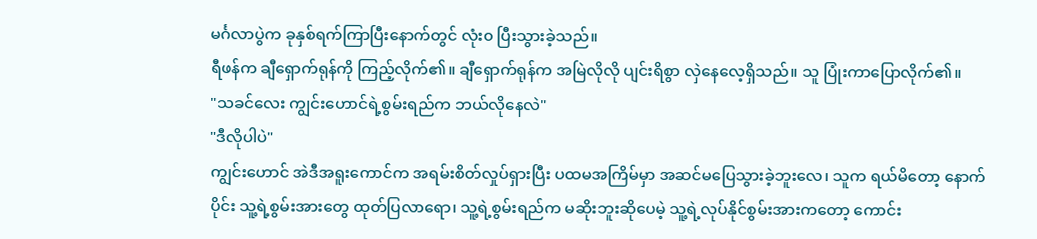မင်္ဂလာပွဲက ခုနှစ်ရက်ကြာပြီးနောက်တွင် လုံး၀ ပြီးသွားခဲ့သည်။
ရီဖန်က ချီရှောက်ရုန်ကို ကြည့်လိုက်၏။ ချီရှောက်ရုန်က အမြဲလိုလို ပျင်းရိစွာ လှဲနေလေ့ရှိသည်။ သူ ပြုံးကာပြောလိုက်၏။
"သခင်လေး ကျွင်းဟောင်ရဲ့စွမ်းရည်က ဘယ်လိုနေလဲ"
"ဒီလိုပါပဲ"
ကျွင်းဟောင် အဲဒီအရူးကောင်က အရမ်းစိတ်လှုပ်ရှားပြီး ပထမအကြိမ်မှာ အဆင်မပြေသွားခဲ့ဘူးလေ၊ သူက ရယ်မိတော့ နောက်ပိုင်း သူ့ရဲ့စွမ်းအားတွေ ထုတ်ပြလာရော၊ သူ့ရဲ့စွမ်းရည်က မဆိုးဘူးဆိုပေမဲ့ သူ့ရဲ့လုပ်နိုင်စွမ်းအားကတော့ ကောင်း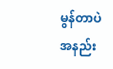မွန်တာပဲ အနည်း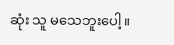ဆုံး သူ မသေဘူးပေါ့။